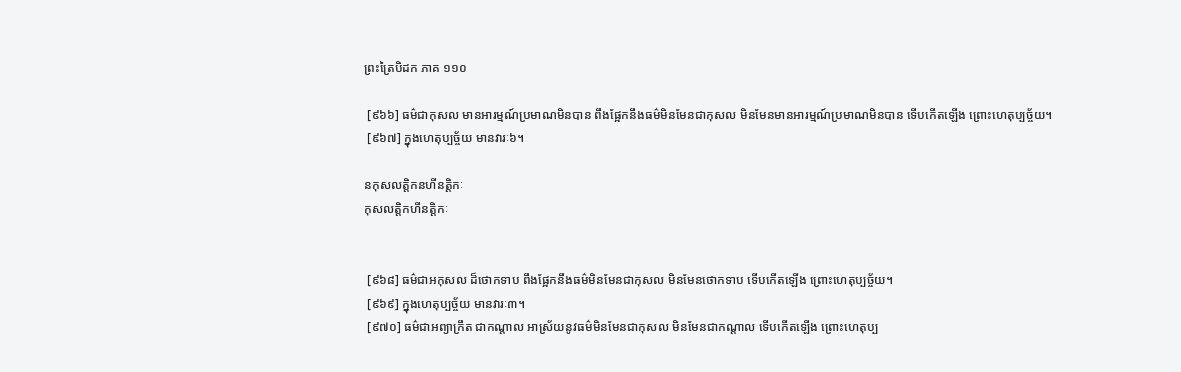ព្រះត្រៃបិដក ភាគ ១១០

 [៩៦៦] ធម៌ជាកុសល មានអារម្មណ៍ប្រមាណមិនបាន ពឹងផ្អែកនឹងធម៌មិនមែនជាកុសល មិនមែនមានអារម្មណ៍ប្រមាណមិនបាន ទើបកើតឡើង ព្រោះហេតុប្បច្ច័យ។
 [៩៦៧] ក្នុងហេតុប្បច្ច័យ មានវារៈ៦។

នកុសលត្តិកនហីនត្តិកៈ
កុសលត្តិកហីនត្តិកៈ


 [៩៦៨] ធម៌ជាអកុសល ដ៏ថោកទាប ពឹងផ្អែកនឹងធម៌មិនមែនជាកុសល មិនមែនថោកទាប ទើបកើតឡើង ព្រោះហេតុប្បច្ច័យ។
 [៩៦៩] ក្នុងហេតុប្បច្ច័យ មានវារៈ៣។
 [៩៧០] ធម៌ជាអព្យាក្រឹត ជាកណ្តាល អាស្រ័យនូវធម៌មិនមែនជាកុសល មិនមែនជាកណ្តាល ទើបកើតឡើង ព្រោះហេតុប្ប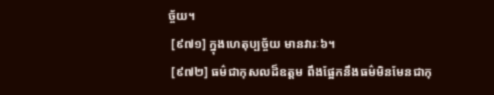ច្ច័យ។
 [៩៧១] ក្នុងហេតុប្បច្ច័យ មានវារៈ៦។
 [៩៧២] ធម៌ជាកុសលដ៏ឧត្តម ពឹងផ្អែកនឹងធម៌មិនមែនជាកុ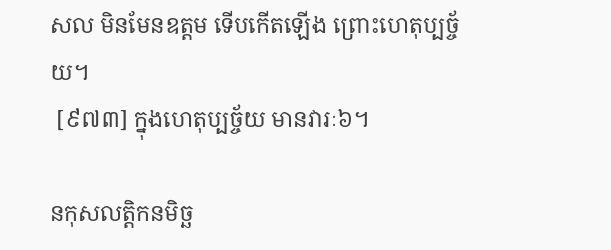សល មិនមែនឧត្តម ទើបកើតឡើង ព្រោះហេតុប្បច្ច័យ។
 [៩៧៣] ក្នុងហេតុប្បច្ច័យ មានវារៈ៦។

នកុសលត្តិកនមិច្ឆ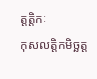ត្តត្តិកៈ
កុសលត្តិកមិច្ឆត្ត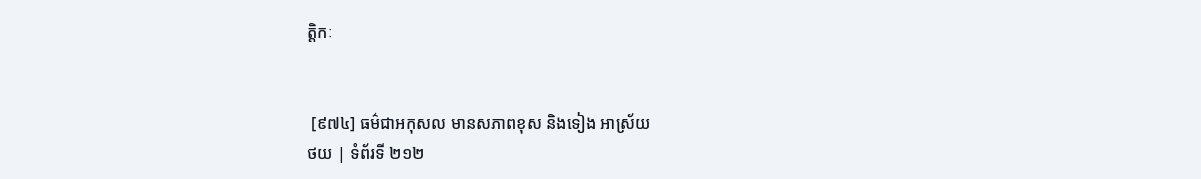ត្តិកៈ


 [៩៧៤] ធម៌ជាអកុសល មានសភាពខុស និងទៀង អាស្រ័យ
ថយ | ទំព័រទី ២១២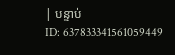| បន្ទាប់
ID: 637833341561059449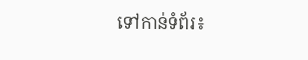ទៅកាន់ទំព័រ៖